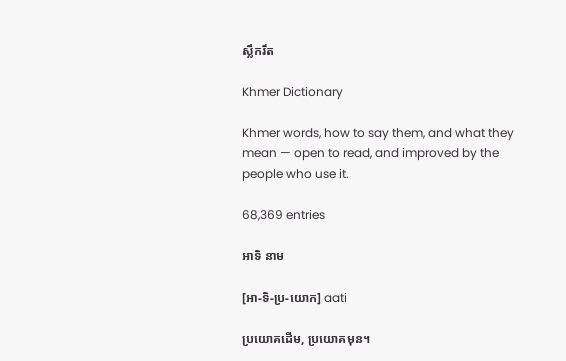ស្លឹករឹត

Khmer Dictionary

Khmer words, how to say them, and what they mean — open to read, and improved by the people who use it.

68,369 entries

អាទិ នាម

[អា-ទិ-ប្រ-យោក] aati

ប្រយោគដើម, ប្រយោគមុន។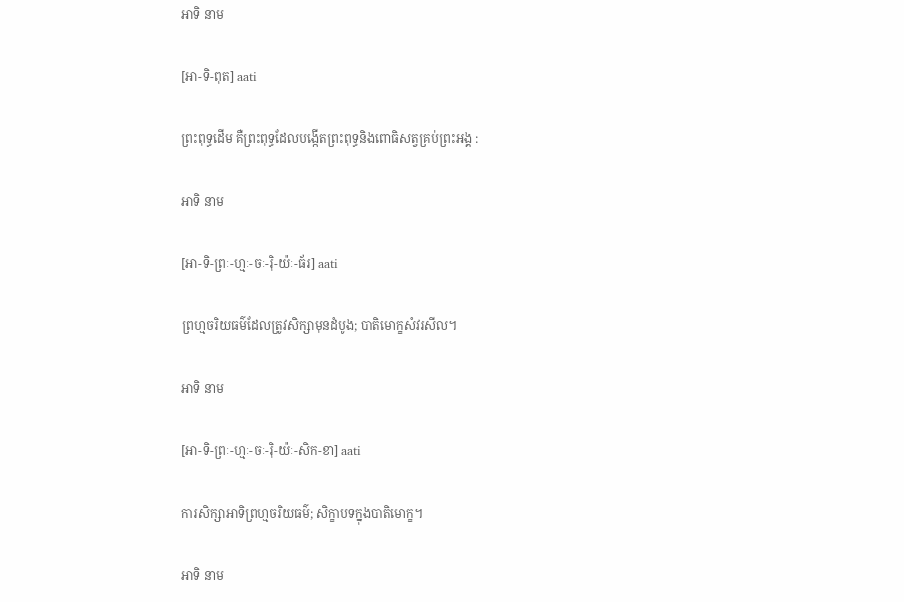អាទិ នាម

[អា-ទិ-ពុត] aati

ព្រះពុទ្ធដើម គឺព្រះពុទ្ធដែលបង្កើតព្រះពុទ្ធនិងពោធិសត្វគ្រប់ព្រះអង្គ :

អាទិ នាម

[អា-ទិ-ព្រៈ-ហ្មៈ-ចៈ-រ៉ិ-យ៉ៈ-ធ័រ] aati

ព្រហ្មចរិយធម៌ដែលត្រូវសិក្សាមុនដំបូង; បាតិមោក្ខសំវរសីល។

អាទិ នាម

[អា-ទិ-ព្រៈ-ហ្មៈ-ចៈ-រ៉ិ-យ៉ៈ-សិក-ខា] aati

ការសិក្សាអាទិព្រហ្មចរិយធម៌; សិក្ខាបទក្នុងបាតិមោក្ខ។

អាទិ នាម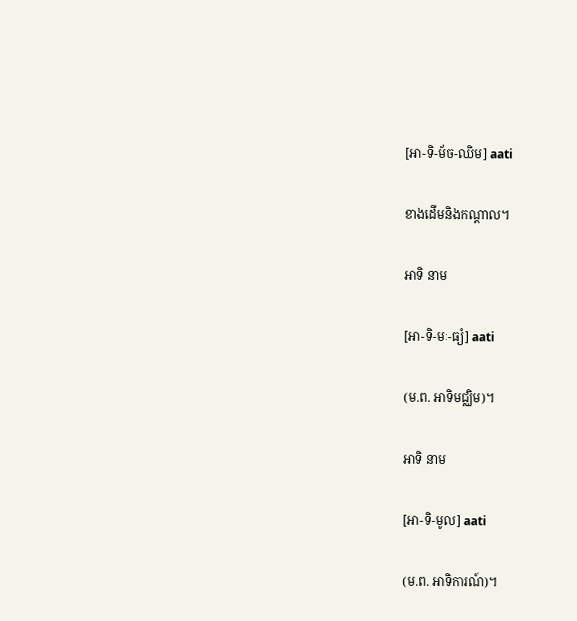[អា-ទិ-ម័ច-ឈិម] aati

ខាងដើមនិងកណ្ដាល។

អាទិ នាម

[អា-ទិ-មៈ-ធ្យំ] aati

(ម.ព. អាទិមជ្ឈិម)។

អាទិ នាម

[អា-ទិ-មូល] aati

(ម.ព. អាទិការណ៍)។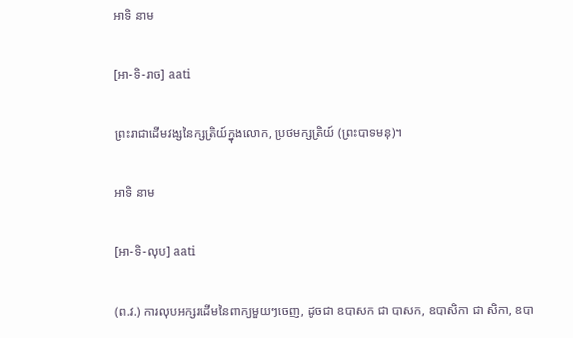អាទិ នាម

[អា-ទិ-រាច] aati

ព្រះរាជាដើមវង្សនៃក្សត្រិយ៍ក្នុងលោក, ប្រថមក្សត្រិយ៍ (ព្រះបាទមនុ)។

អាទិ នាម

[អា-ទិ-លុប] aati

(ព.វ.) ការលុបអក្សរដើមនៃពាក្យមួយៗចេញ, ដូចជា ឧបាសក ជា បាសក, ឧបាសិកា ជា សិកា, ឧបា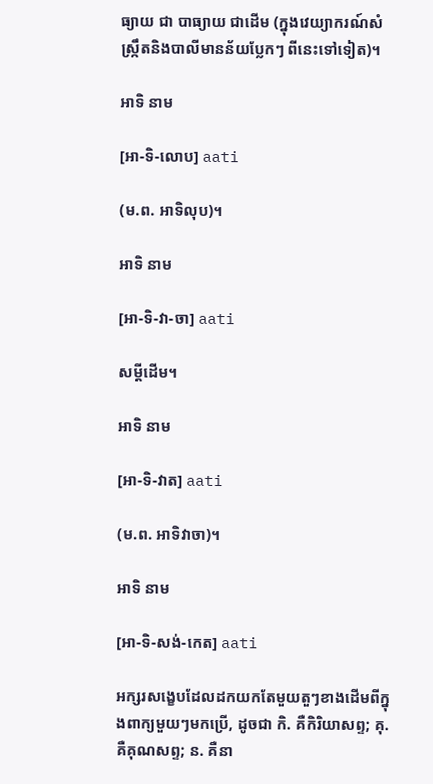ធ្យាយ ជា បាធ្យាយ ជាដើម (ក្នុងវេយ្យាករណ៍សំស្ក្រឹតនិងបាលីមានន័យប្លែកៗ ពីនេះទៅទៀត)។

អាទិ នាម

[អា-ទិ-លោប] aati

(ម.ព. អាទិលុប)។

អាទិ នាម

[អា-ទិ-វា-ចា] aati

សម្ដីដើម។

អាទិ នាម

[អា-ទិ-វាត] aati

(ម.ព. អាទិវាចា)។

អាទិ នាម

[អា-ទិ-សង់-កេត] aati

អក្សរសង្ខេបដែលដកយកតែមួយតួៗខាងដើមពីក្នុងពាក្យមួយៗមកប្រើ, ដូចជា កិ. គឺកិរិយាសព្ទ; គុ. គឺគុណសព្ទ; ន. គឺនា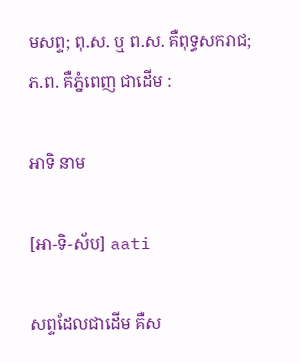មសព្ទ; ពុ.ស. ឬ ព.ស. គឺពុទ្ធសករាជ; ភ.ព. គឺភ្នំពេញ ជាដើម :

អាទិ នាម

[អា-ទិ-ស័ប] aati

សព្ទដែលជាដើម គឺស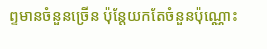ព្ទមានចំនួនច្រើន ប៉ុន្តែយកតែចំនួនប៉ុណ្ណោះ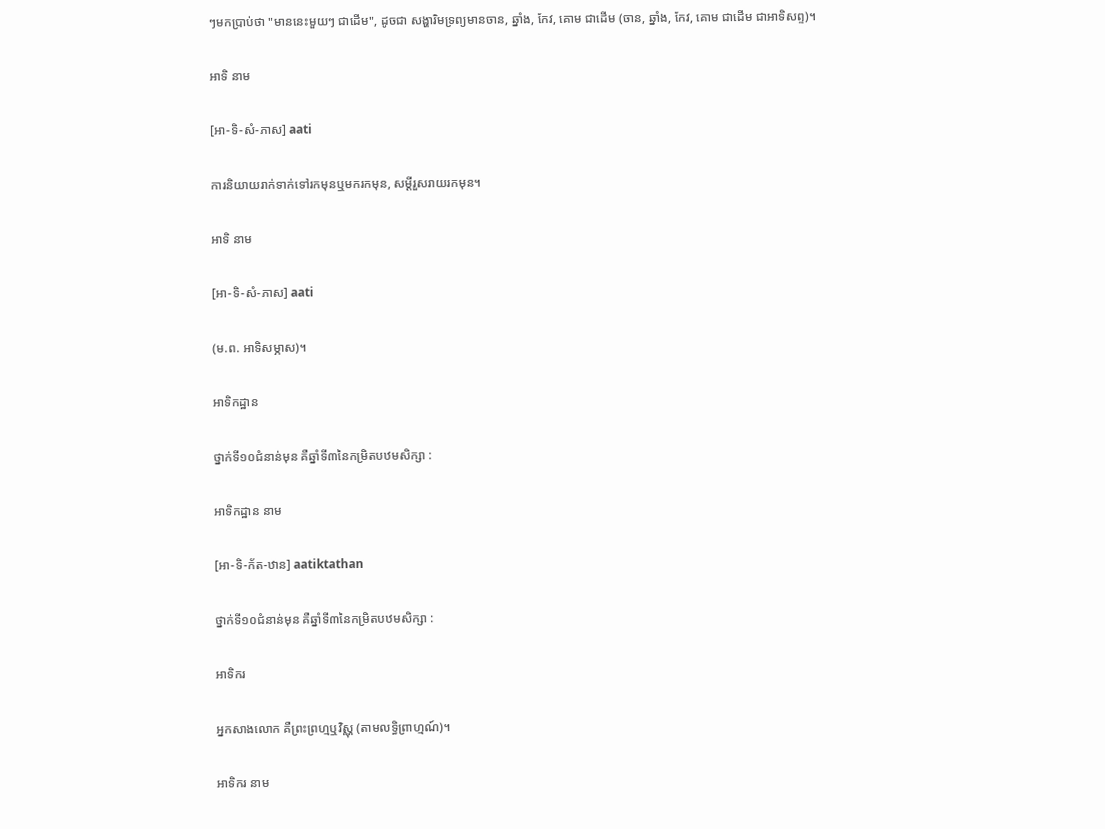ៗមកប្រាប់ថា "មាននេះមួយៗ ជាដើម", ដូចជា សង្ហារិមទ្រព្យមានចាន, ឆ្នាំង, កែវ, គោម ជាដើម (ចាន, ឆ្នាំង, កែវ, គោម ជាដើម ជាអាទិសព្ទ)។

អាទិ នាម

[អា-ទិ-សំ-ភាស] aati

ការនិយាយរាក់ទាក់ទៅរកមុនឬមករកមុន, សម្ដីរួសរាយរកមុន។

អាទិ នាម

[អា-ទិ-សំ-ភាស] aati

(ម.ព. អាទិសម្ភាស)។

អាទិកដ្ឋាន

ថ្នាក់ទី១០ជំនាន់មុន គឺឆ្នាំទី៣នៃកម្រិតបឋមសិក្សា :

អាទិកដ្ឋាន នាម

[អា-ទិ-ក័ត-ឋាន] aatiktathan

ថ្នាក់ទី១០ជំនាន់មុន គឺឆ្នាំទី៣នៃកម្រិតបឋមសិក្សា :

អាទិករ

អ្នកសាងលោក គឺព្រះព្រហ្មឬវិស្ណុ (តាមលទ្ធិព្រាហ្មណ៍)។

អាទិករ នាម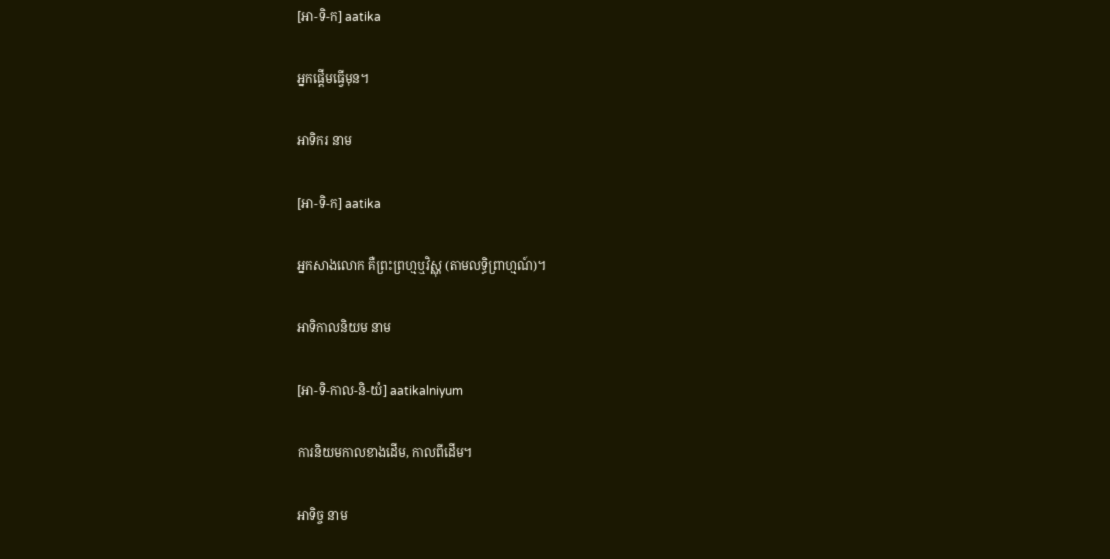[អា-ទិ-ក] aatika

អ្នកផ្ដើមធ្វើមុន។

អាទិករ នាម

[អា-ទិ-ក] aatika

អ្នកសាងលោក គឺព្រះព្រហ្មឬវិស្ណុ (តាមលទ្ធិព្រាហ្មណ៍)។

អាទិកាលនិយម នាម

[អា-ទិ-កាល-និ-យំ] aatikalniyum

ការនិយមកាលខាងដើម, កាលពីដើម។

អាទិច្ច នាម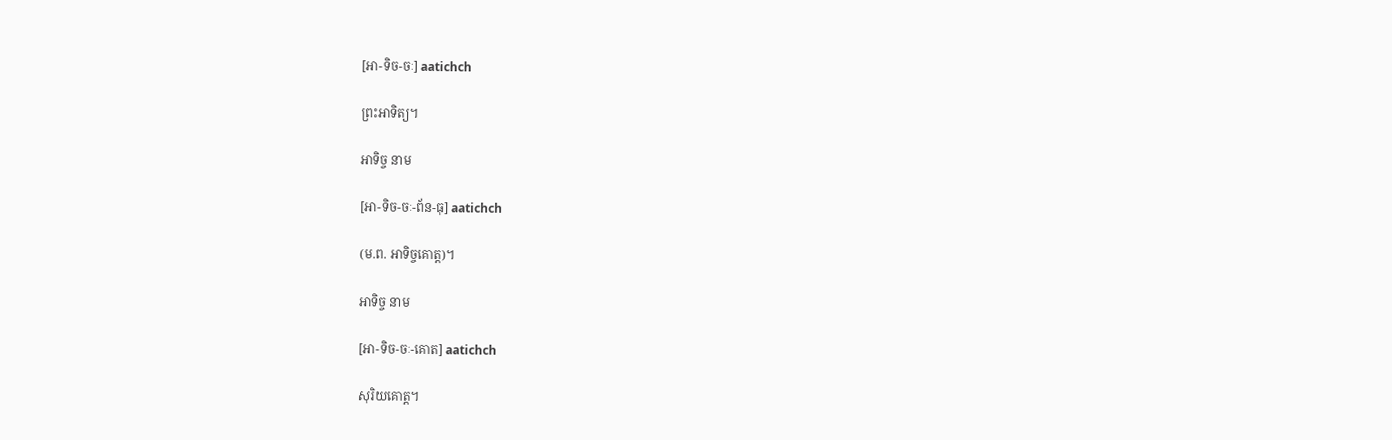[អា-ទិច-ចៈ] aatichch

ព្រះអាទិត្យ។

អាទិច្ច នាម

[អា-ទិច-ចៈ-ព័ន-ធុ] aatichch

(ម.ព. អាទិច្ចគោត្ត)។

អាទិច្ច នាម

[អា-ទិច-ចៈ-គោត] aatichch

សុរិយគោត្ត។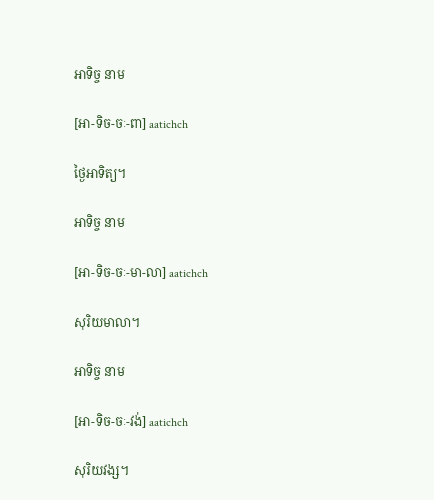អាទិច្ច នាម

[អា-ទិច-ចៈ-ពា] aatichch

ថ្ងៃអាទិត្យ។

អាទិច្ច នាម

[អា-ទិច-ចៈ-មា-លា] aatichch

សុរិយមាលា។

អាទិច្ច នាម

[អា-ទិច-ចៈ-វង់] aatichch

សុរិយវង្ស។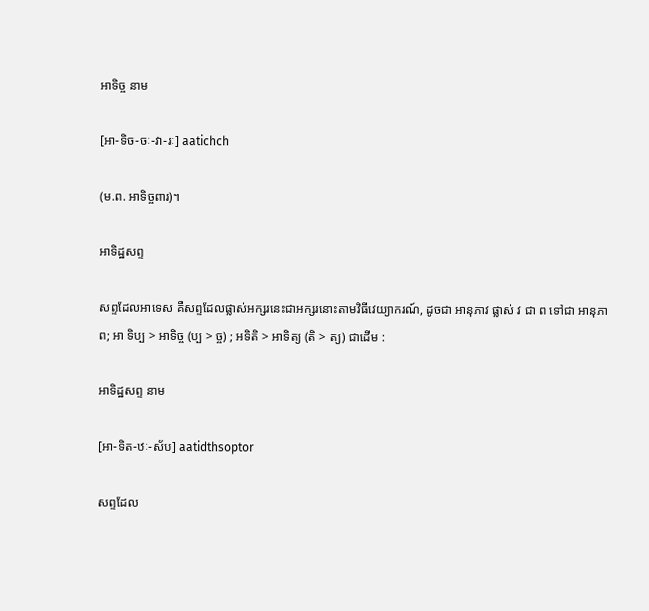អាទិច្ច នាម

[អា-ទិច-ចៈ-វា-រៈ] aatichch

(ម.ព. អាទិច្ចពារ)។

អាទិដ្ឋសព្ទ

សព្ទដែលអាទេស គឺសព្ទដែលផ្លាស់អក្សរនេះជាអក្សរនោះតាមវិធីវេយ្យាករណ៍, ដូចជា អានុភាវ ផ្លាស់ វ ជា ព ទៅជា អានុភាព; អា ទិប្ប > អាទិច្ច (ប្ប > ច្ច) ; អទិតិ > អាទិត្យ (តិ > ត្យ) ជាដើម :

អាទិដ្ឋសព្ទ នាម

[អា-ទិត-ឋៈ-ស័ប] aatidthsoptor

សព្ទដែល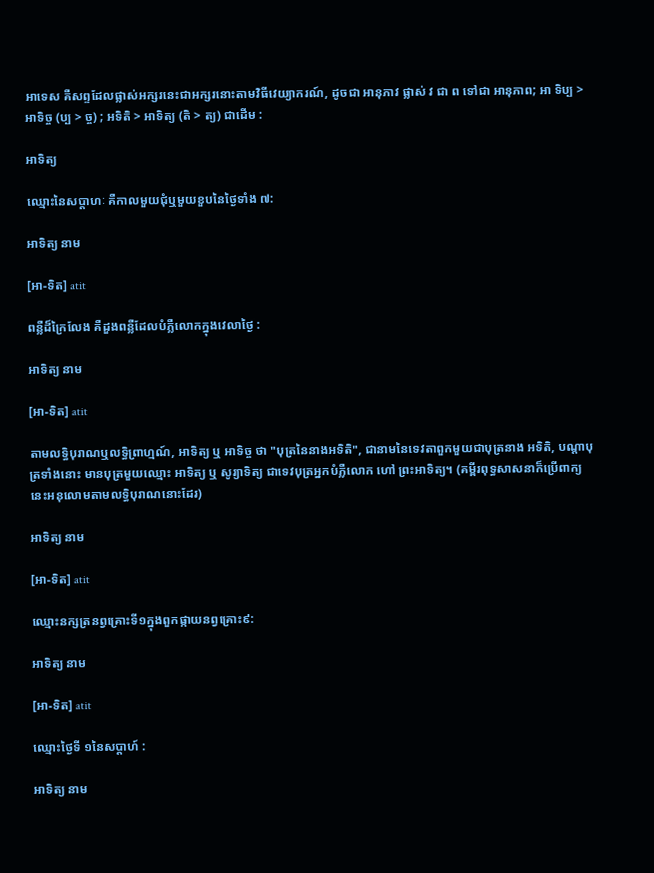អាទេស គឺសព្ទដែលផ្លាស់អក្សរនេះជាអក្សរនោះតាមវិធីវេយ្យាករណ៍, ដូចជា អានុភាវ ផ្លាស់ វ ជា ព ទៅជា អានុភាព; អា ទិប្ប > អាទិច្ច (ប្ប > ច្ច) ; អទិតិ > អាទិត្យ (តិ > ត្យ) ជាដើម :

អាទិត្យ

ឈ្មោះនៃសប្ដាហៈ គឺកាលមួយជុំឬមួយខួបនៃថ្ងៃទាំង ៧:

អាទិត្យ នាម

[អា-ទិត] atit

ពន្លឺដ៏ក្រៃលែង គឺដួងពន្លឺដែលបំភ្លឺលោកក្នុងវេលាថ្ងៃ :

អាទិត្យ នាម

[អា-ទិត] atit

តាមលទ្ធិបុរាណឬលទ្ធិព្រាហ្មណ៍, អាទិត្យ ឬ អាទិច្ច ថា "បុត្រនៃនាងអទិតិ", ជានាមនៃទេវតាពួកមួយជាបុត្រនាង អទិតិ, បណ្ដាបុត្រទាំងនោះ មានបុត្រមួយឈ្មោះ អាទិត្យ ឬ សូរ្យាទិត្យ ជាទេវបុត្រអ្នកបំភ្លឺលោក ហៅ ព្រះអាទិត្យ។ (គម្ពីរពុទ្ធសាសនាក៏ប្រើពាក្យនេះអនុលោមតាមលទ្ធិបុរាណនោះដែរ)

អាទិត្យ នាម

[អា-ទិត] atit

ឈ្មោះនក្សត្រនព្វគ្រោះទី១ក្នុងពួកផ្កាយនព្វគ្រោះ៩:

អាទិត្យ នាម

[អា-ទិត] atit

ឈ្មោះថ្ងៃទី ១នៃសប្ដាហ៍ :

អាទិត្យ នាម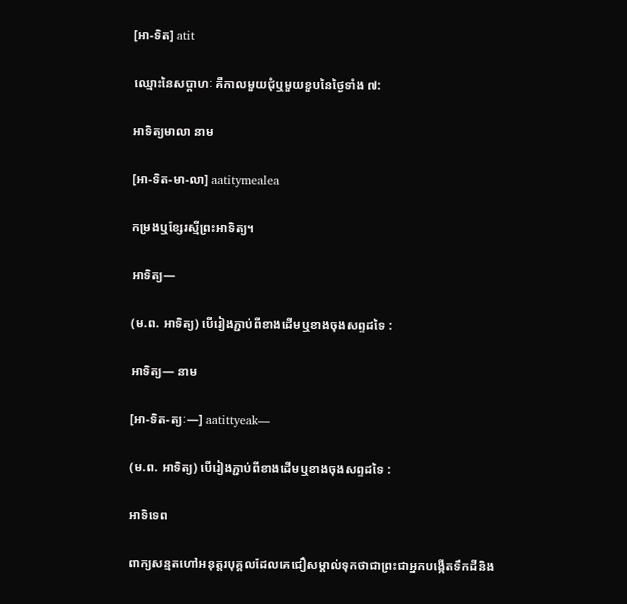[អា-ទិត] atit

ឈ្មោះនៃសប្ដាហៈ គឺកាលមួយជុំឬមួយខួបនៃថ្ងៃទាំង ៧:

អាទិត្យមាលា នាម

[អា-ទិត-មា-លា] aatitymealea

កម្រងឬខ្សែរស្មីព្រះអាទិត្យ។

អាទិត្យ—

(ម.ព. អាទិត្យ) បើរៀងភ្ជាប់ពីខាងដើមឬខាងចុងសព្ទដទៃ :

អាទិត្យ— នាម

[អា-ទិត-ត្យៈ—] aatittyeak—

(ម.ព. អាទិត្យ) បើរៀងភ្ជាប់ពីខាងដើមឬខាងចុងសព្ទដទៃ :

អាទិទេព

ពាក្យសន្មតហៅអនុត្តរបុគ្គលដែលគេជឿសម្គាល់ទុកថាជាព្រះជាអ្នកបង្កើតទឹកដីនិង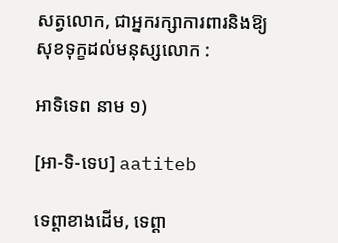សត្វលោក, ជាអ្នករក្សាការពារនិងឱ្យសុខទុក្ខដល់មនុស្សលោក :

អាទិទេព នាម ១)

[អា-ទិ-ទេប] aatiteb

ទេព្តាខាងដើម, ទេព្តា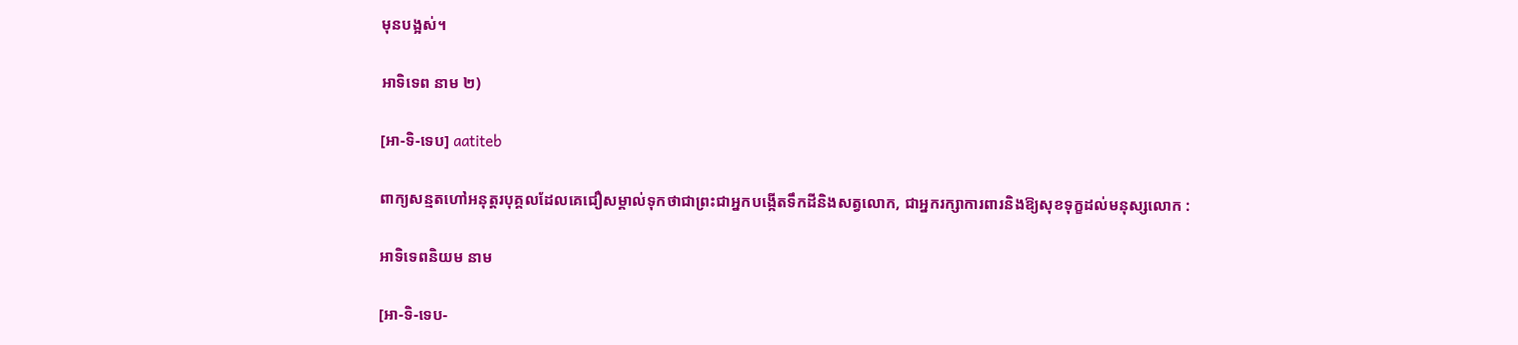មុនបង្អស់។

អាទិទេព នាម ២)

[អា-ទិ-ទេប] aatiteb

ពាក្យសន្មតហៅអនុត្តរបុគ្គលដែលគេជឿសម្គាល់ទុកថាជាព្រះជាអ្នកបង្កើតទឹកដីនិងសត្វលោក, ជាអ្នករក្សាការពារនិងឱ្យសុខទុក្ខដល់មនុស្សលោក :

អាទិទេពនិយម នាម

[អា-ទិ-ទេប-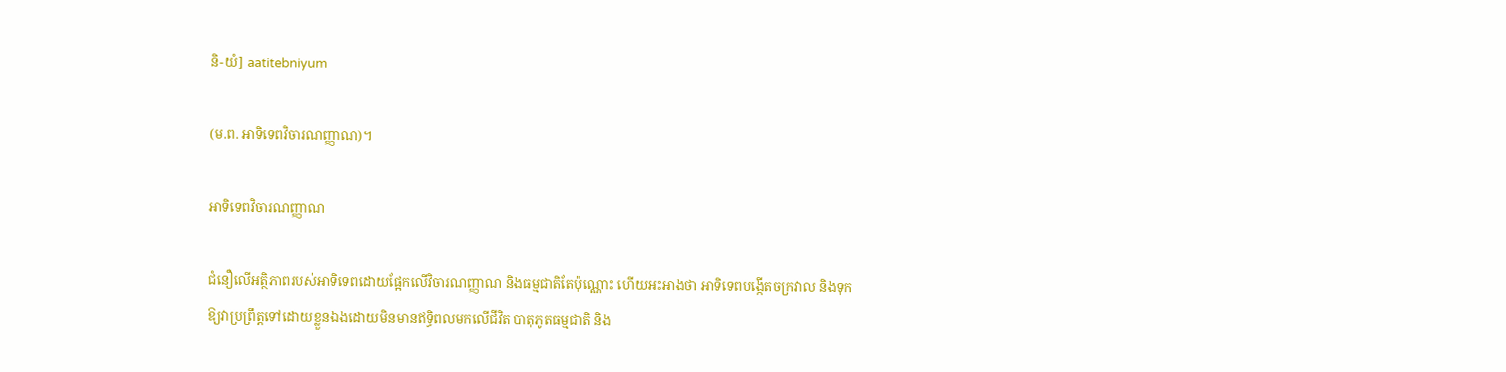និ-យំ] aatitebniyum

(ម.ព. អាទិទេពវិចារណញ្ញាណ)។

អាទិទេពវិចារណញ្ញាណ

ជំនឿលើអត្ថិភាពរបស់អាទិទេពដោយផ្អែកលើវិចារណញ្ញាណ និងធម្មជាតិតែប៉ុណ្ណោះ ហើយអះអាងថា អាទិទេពបង្កើតចក្រវាល និងទុកឱ្យវាប្រព្រឹត្តទៅដោយខ្លួនឯងដោយមិនមានឥទ្ធិពលមកលើជីវិត បាតុភូតធម្មជាតិ និង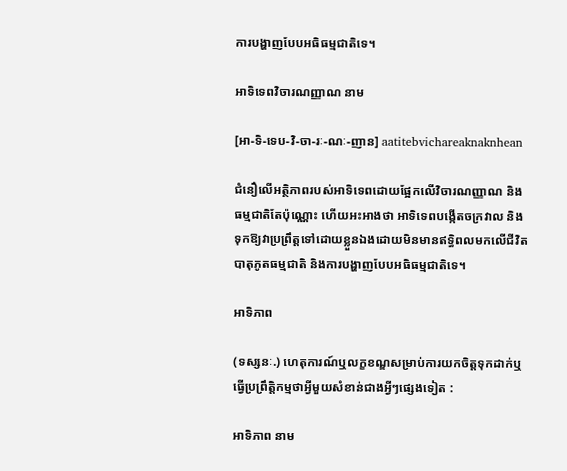ការបង្ហាញបែបអធិធម្មជាតិទេ។

អាទិទេពវិចារណញ្ញាណ នាម

[អា-ទិ-ទេប-វិ-ចា-រៈ-ណៈ-ញាន] aatitebvichareaknaknhean

ជំនឿលើអត្ថិភាពរបស់អាទិទេពដោយផ្អែកលើវិចារណញ្ញាណ និងធម្មជាតិតែប៉ុណ្ណោះ ហើយអះអាងថា អាទិទេពបង្កើតចក្រវាល និងទុកឱ្យវាប្រព្រឹត្តទៅដោយខ្លួនឯងដោយមិនមានឥទ្ធិពលមកលើជីវិត បាតុភូតធម្មជាតិ និងការបង្ហាញបែបអធិធម្មជាតិទេ។

អាទិភាព

(ទស្សនៈ.) ហេតុការណ៍ឬលក្ខខណ្ឌសម្រាប់ការយកចិត្តទុកដាក់ឬធ្វើប្រព្រឹត្តិកម្មថាអ្វីមួយសំខាន់ជាងអ្វីៗផ្សេងទៀត :

អាទិភាព នាម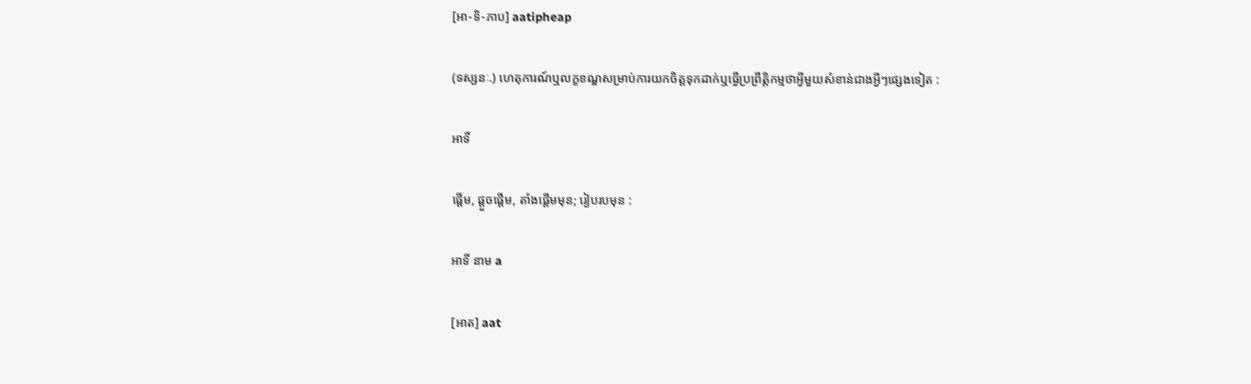[អា-ទិ-ភាប] aatipheap

(ទស្សនៈ.) ហេតុការណ៍ឬលក្ខខណ្ឌសម្រាប់ការយកចិត្តទុកដាក់ឬធ្វើប្រព្រឹត្តិកម្មថាអ្វីមួយសំខាន់ជាងអ្វីៗផ្សេងទៀត :

អាទិ៍

ផ្ដើម, ផ្ដួចផ្ដើម, តាំងផ្ដើមមុន; រៀបរបមុន :

អាទិ៍ នាម a

[អាត] aat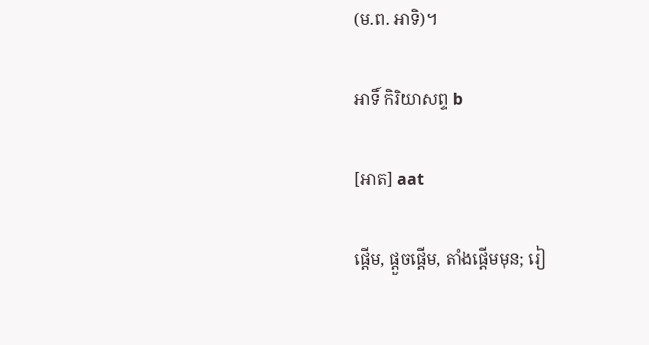(ម.ព. អាទិ)។

អាទិ៍ កិរិយាសព្ទ b

[អាត] aat

ផ្ដើម, ផ្ដួចផ្ដើម, តាំងផ្ដើមមុន; រៀ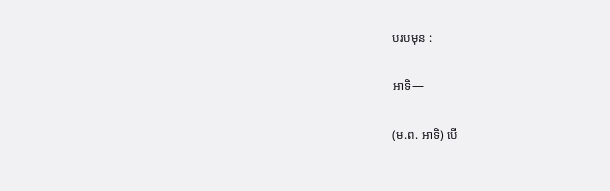បរបមុន :

អាទិ—

(ម.ព. អាទិ) បើ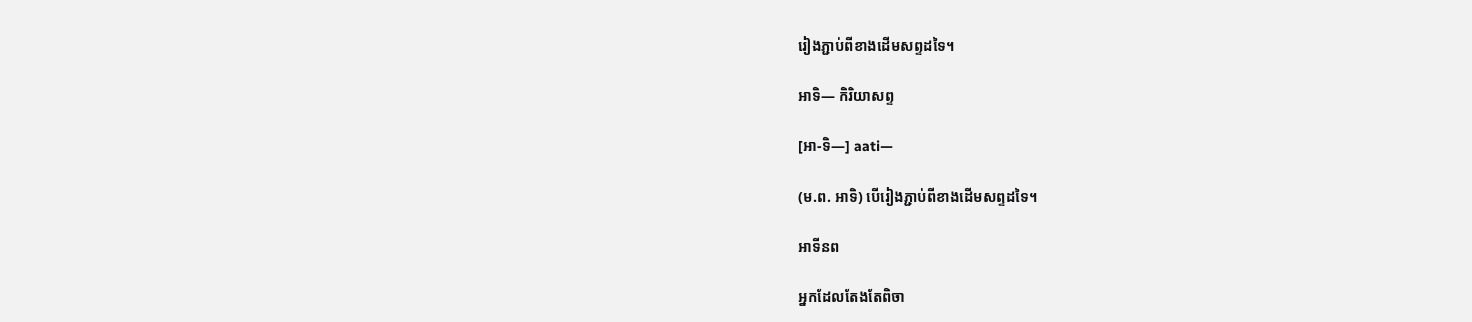រៀងភ្ជាប់ពីខាងដើមសព្ទដទៃ។

អាទិ— កិរិយាសព្ទ

[អា-ទិ—] aati—

(ម.ព. អាទិ) បើរៀងភ្ជាប់ពីខាងដើមសព្ទដទៃ។

អាទីនព

អ្នកដែលតែងតែពិចា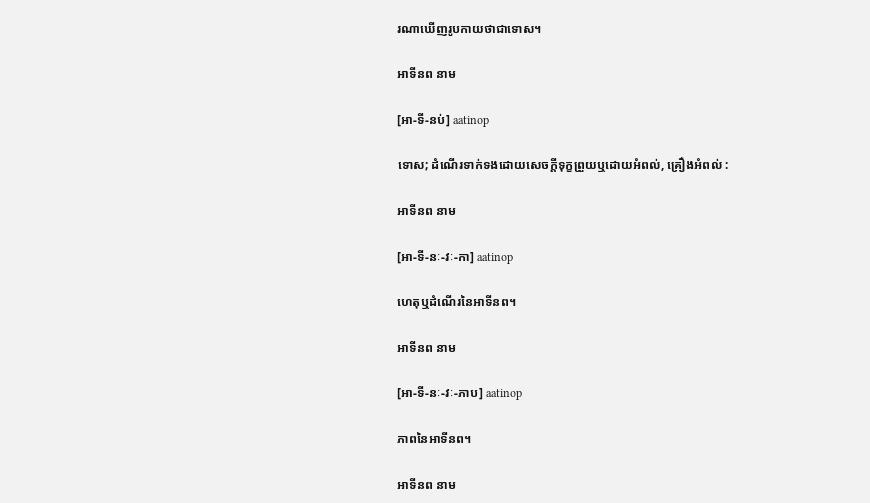រណាឃើញរូបកាយថាជាទោស។

អាទីនព នាម

[អា-ទី-នប់] aatinop

ទោស; ដំណើរទាក់ទងដោយសេចក្ដីទុក្ខព្រួយឬដោយអំពល់, គ្រឿងអំពល់ :

អាទីនព នាម

[អា-ទី-នៈ-វៈ-កា] aatinop

ហេតុឬដំណើរនៃអាទីនព។

អាទីនព នាម

[អា-ទី-នៈ-វៈ-ភាប] aatinop

ភាពនៃអាទីនព។

អាទីនព នាម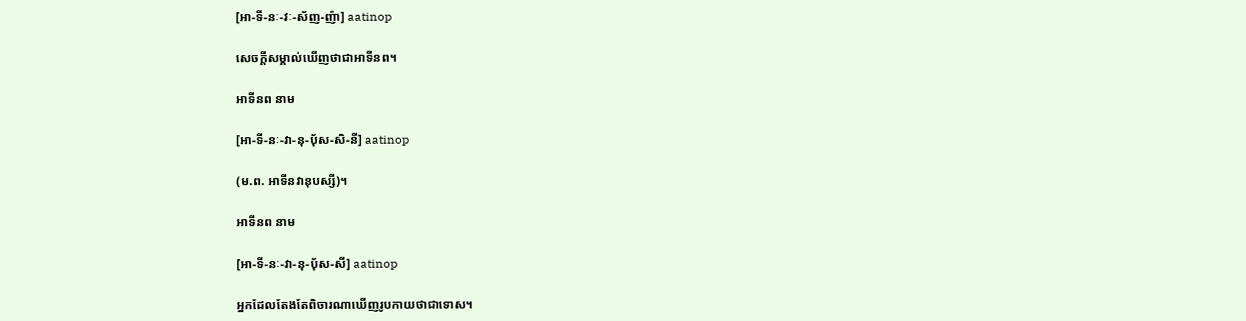[អា-ទី-នៈ-វៈ-ស័ញ-ញ៉ា] aatinop

សេចក្ដីសម្គាល់ឃើញថាជាអាទីនព។

អាទីនព នាម

[អា-ទី-នៈ-វា-នុ-ប៉័ស-សិ-នី] aatinop

(ម.ព. អាទីនវានុបស្សី)។

អាទីនព នាម

[អា-ទី-នៈ-វា-នុ-ប៉័ស-សី] aatinop

អ្នកដែលតែងតែពិចារណាឃើញរូបកាយថាជាទោស។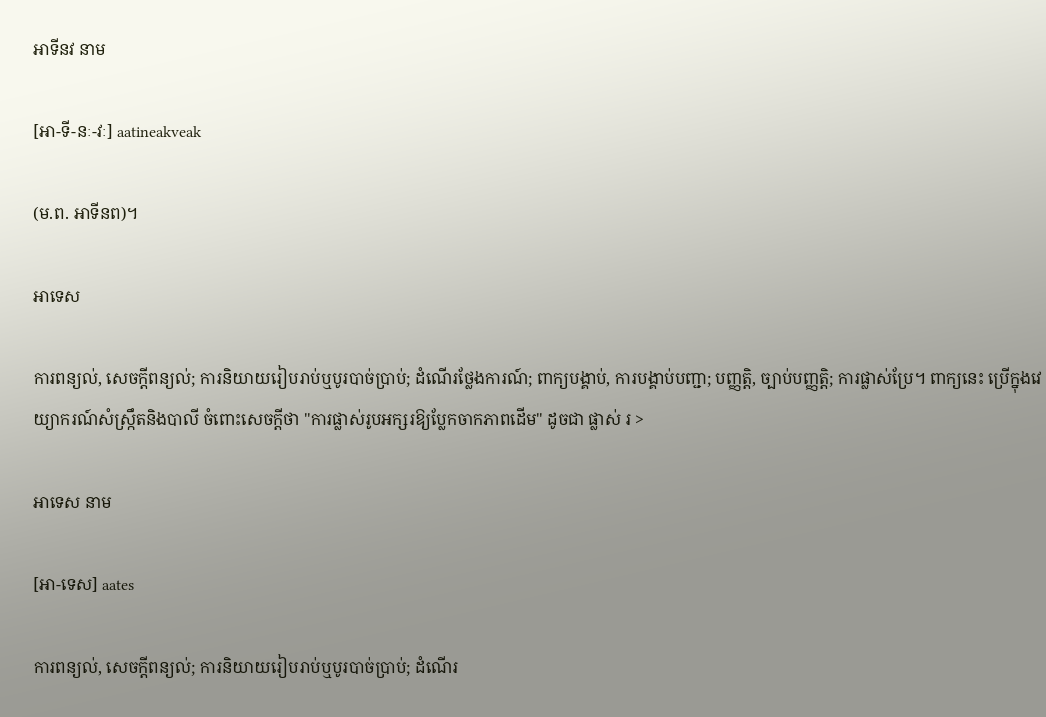អាទីនវ នាម

[អា-ទី-នៈ-វៈ] aatineakveak

(ម.ព. អាទីនព)។

អាទេស

ការពន្យល់, សេចក្ដីពន្យល់; ការនិយាយរៀបរាប់ឬបូរបាច់ប្រាប់; ដំណើរថ្លែងការណ៍; ពាក្យបង្គាប់, ការបង្គាប់បញ្ជា; បញ្ញត្តិ, ច្បាប់បញ្ញត្តិ; ការផ្លាស់ប្រែ។ ពាក្យនេះ ប្រើក្នុងវេយ្យាករណ៍សំស្ក្រឹតនិងបាលី ចំពោះសេចក្ដីថា "ការផ្លាស់រូបអក្សរឱ្យប្លែកចាកភាពដើម" ដូចជា ផ្លាស់ រ >

អាទេស នាម

[អា-ទេស] aates

ការពន្យល់, សេចក្ដីពន្យល់; ការនិយាយរៀបរាប់ឬបូរបាច់ប្រាប់; ដំណើរ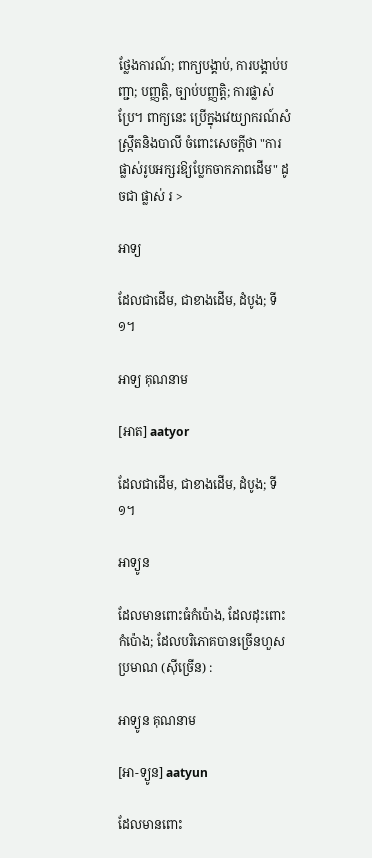ថ្លែងការណ៍; ពាក្យបង្គាប់, ការបង្គាប់បញ្ជា; បញ្ញត្តិ, ច្បាប់បញ្ញត្តិ; ការផ្លាស់ប្រែ។ ពាក្យនេះ ប្រើក្នុងវេយ្យាករណ៍សំស្ក្រឹតនិងបាលី ចំពោះសេចក្ដីថា "ការផ្លាស់រូបអក្សរឱ្យប្លែកចាកភាពដើម" ដូចជា ផ្លាស់ រ >

អាទ្យ

ដែលជាដើម, ជាខាងដើម, ដំបូង; ទី ១។

អាទ្យ គុណនាម

[អាត] aatyor

ដែលជាដើម, ជាខាងដើម, ដំបូង; ទី ១។

អាទ្យូន

ដែលមានពោះធំកំប៉ោង, ដែលដុះពោះកំប៉ោង; ដែលបរិភោគបានច្រើនហួសប្រមាណ (ស៊ីច្រើន) :

អាទ្យូន គុណនាម

[អា-ទ្យូន] aatyun

ដែលមានពោះ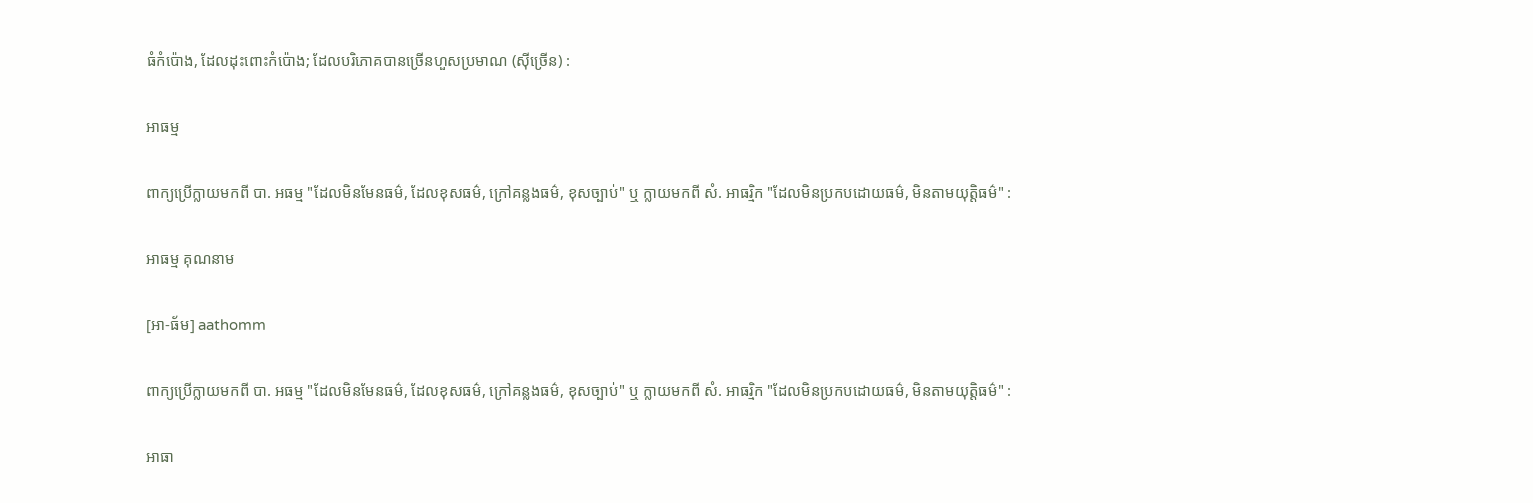ធំកំប៉ោង, ដែលដុះពោះកំប៉ោង; ដែលបរិភោគបានច្រើនហួសប្រមាណ (ស៊ីច្រើន) :

អាធម្ម

ពាក្យប្រើក្លាយមកពី បា. អធម្ម "ដែលមិនមែនធម៌, ដែលខុសធម៌, ក្រៅគន្លងធម៌, ខុសច្បាប់" ឬ ក្លាយមកពី សំ. អាធរ្មិក "ដែលមិនប្រកបដោយធម៌, មិនតាមយុត្តិធម៌" :

អាធម្ម គុណនាម

[អា-ធ័ម] aathomm

ពាក្យប្រើក្លាយមកពី បា. អធម្ម "ដែលមិនមែនធម៌, ដែលខុសធម៌, ក្រៅគន្លងធម៌, ខុសច្បាប់" ឬ ក្លាយមកពី សំ. អាធរ្មិក "ដែលមិនប្រកបដោយធម៌, មិនតាមយុត្តិធម៌" :

អាធា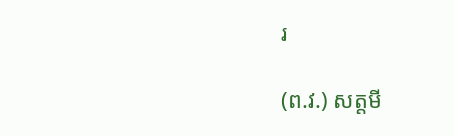រ

(ព.វ.) សត្តមី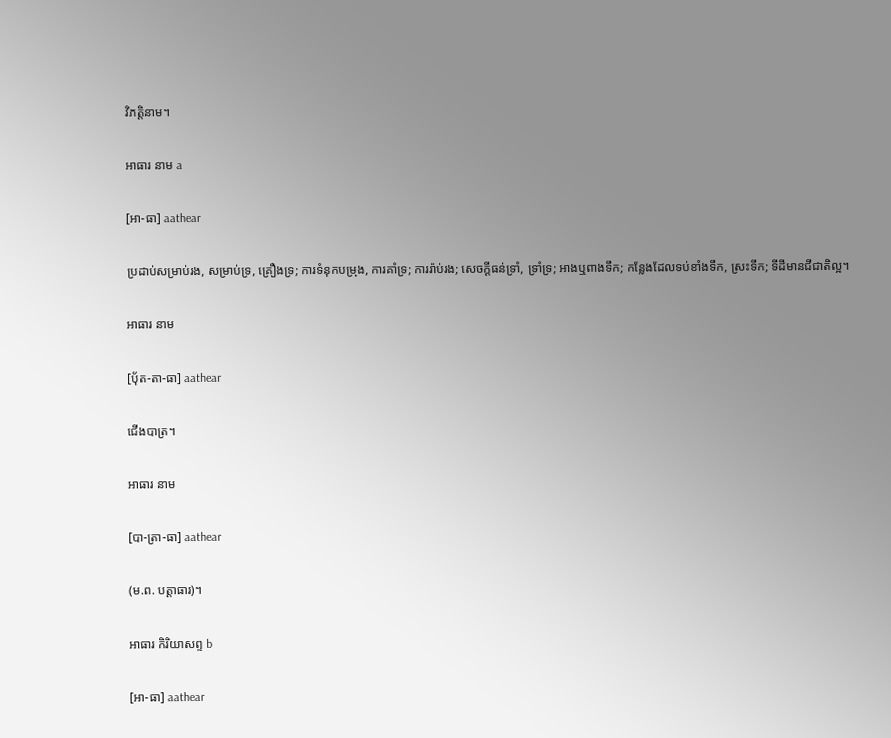វិភត្តិនាម។

អាធារ នាម a

[អា-ធា] aathear

ប្រដាប់សម្រាប់រង, សម្រាប់ទ្រ, គ្រឿងទ្រ; ការទំនុកបម្រុង, ការគាំទ្រ; ការរ៉ាប់រង; សេចក្ដីធន់ទ្រាំ, ទ្រាំទ្រ; អាងឬពាងទឹក; កន្លែងដែលទប់ខាំងទឹក, ស្រះទឹក; ទីដីមានជីជាតិល្អ។

អាធារ នាម

[បុ័ត-តា-ធា] aathear

ជើងបាត្រ។

អាធារ នាម

[បា-ត្រា-ធា] aathear

(ម.ព. បត្តាធារ)។

អាធារ កិរិយាសព្ទ b

[អា-ធា] aathear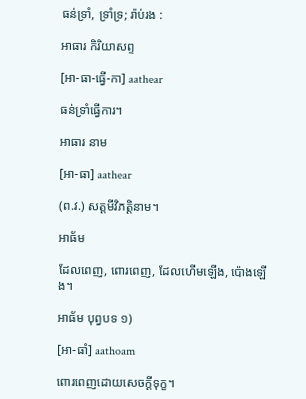ធន់ទ្រាំ, ទ្រាំទ្រ; រ៉ាប់រង :

អាធារ កិរិយាសព្ទ

[អា-ធា-ធ្វើ-កា] aathear

ធន់ទ្រាំធ្វើការ។

អាធារ នាម

[អា-ធា] aathear

(ព.វ.) សត្តមីវិភត្តិនាម។

អាធ័ម

ដែលពេញ, ពោរពេញ, ដែលហើមឡើង, ប៉ោងឡើង។

អាធ័ម បុព្វបទ ១)

[អា-ធាំ] aathoam

ពោរពេញដោយសេចក្ដីទុក្ខ។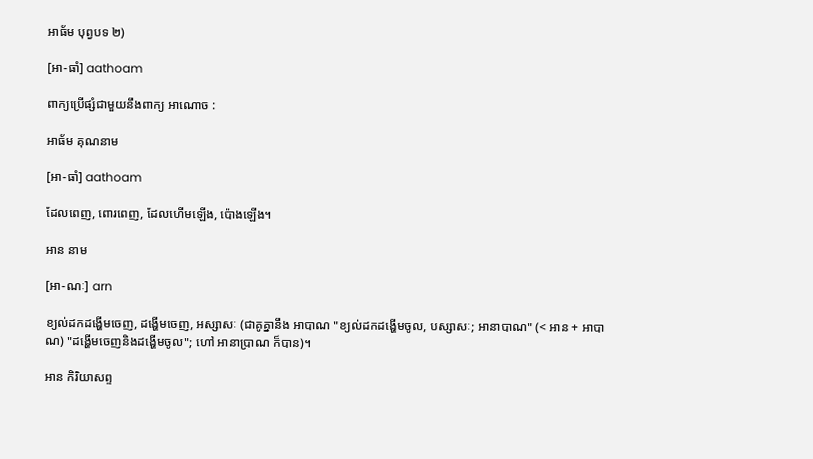អាធ័ម បុព្វបទ ២)

[អា-ធាំ] aathoam

ពាក្យប្រើផ្សំជាមួយនឹងពាក្យ អាណោច :

អាធ័ម គុណនាម

[អា-ធាំ] aathoam

ដែលពេញ, ពោរពេញ, ដែលហើមឡើង, ប៉ោងឡើង។

អាន នាម

[អា-ណៈ] arn

ខ្យល់ដកដង្ហើមចេញ, ដង្ហើមចេញ, អស្សាសៈ (ជាគូគ្នានឹង អាបាណ "ខ្យល់ដកដង្ហើមចូល, បស្សាសៈ; អានាបាណ" (< អាន + អាបាណ) "ដង្ហើមចេញនិងដង្ហើមចូល"; ហៅ អានាប្រាណ ក៏បាន)។

អាន កិរិយាសព្ទ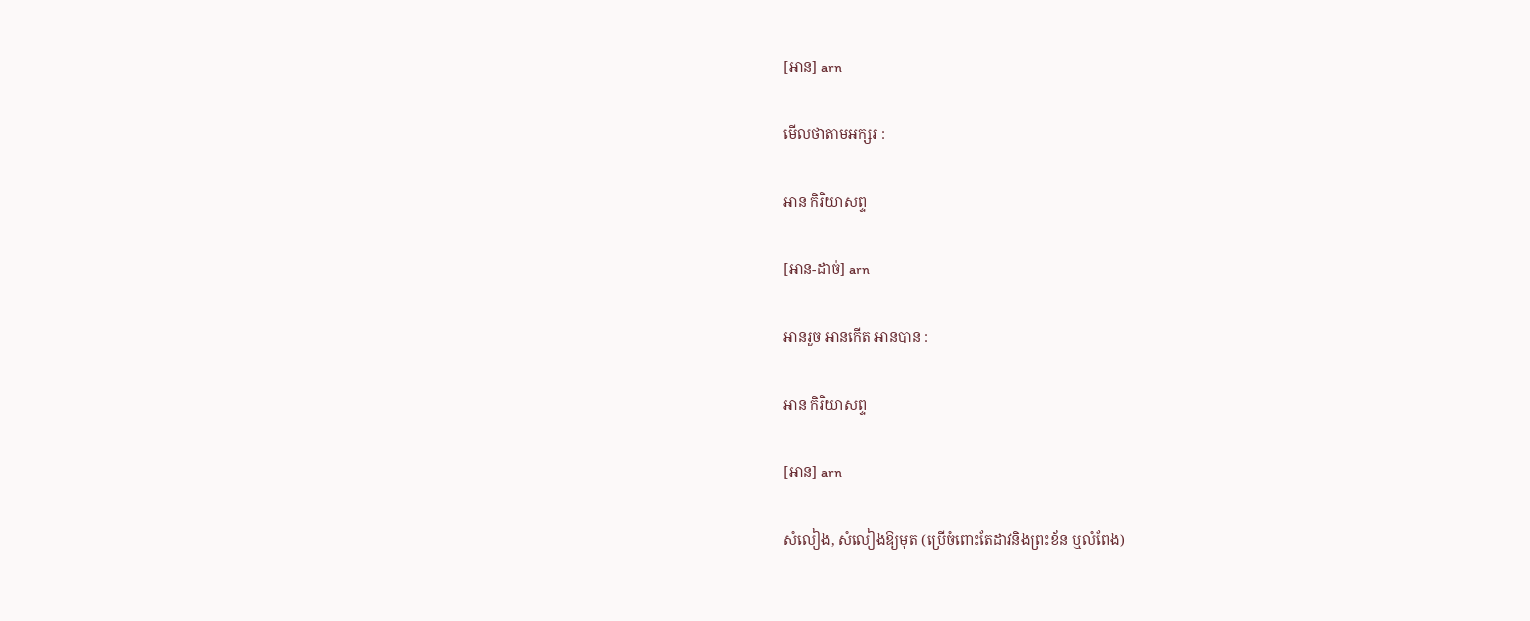[អាន] arn

មើលថាតាមអក្សរ :

អាន កិរិយាសព្ទ

[អាន-ដាច់] arn

អានរួច អានកើត អានបាន :

អាន កិរិយាសព្ទ

[អាន] arn

សំលៀង, សំលៀងឱ្យមុត (ប្រើចំពោះតែដាវនិងព្រះខ័ន ឬលំពែង)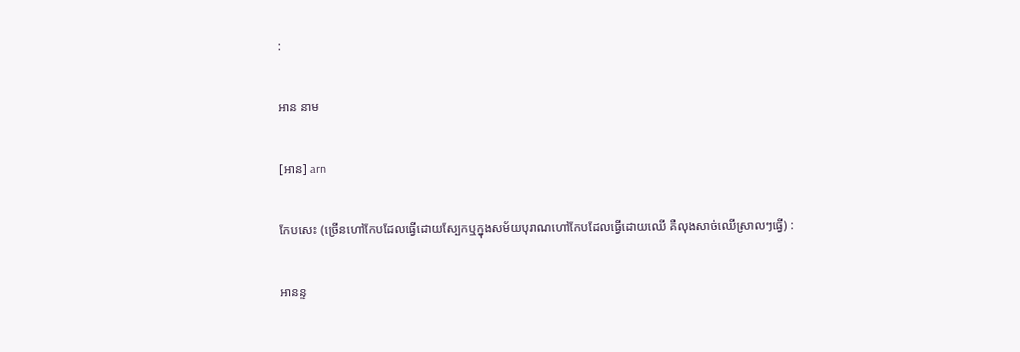:

អាន នាម

[អាន] arn

កែបសេះ (ច្រើនហៅកែបដែលធ្វើដោយស្បែកឬក្នុងសម័យបុរាណហៅកែបដែលធ្វើដោយឈើ គឺលុងសាច់ឈើស្រាលៗធ្វើ) :

អានន្ទ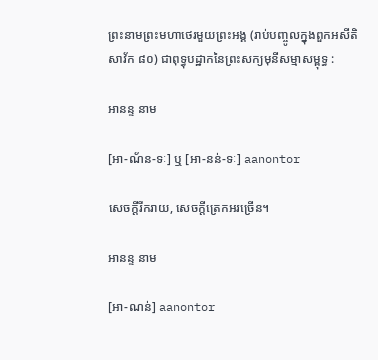ព្រះនាមព្រះមហាថេរមួយព្រះអង្គ (រាប់បញ្ចូលក្នុងពួកអសីតិសាវ័ក ៨០) ជាពុទ្ធុបដ្ឋាកនៃព្រះសក្យមុនីសម្មាសម្ពុទ្ធ :

អានន្ទ នាម

[អា-ណ័ន-ទៈ] ឬ [អា-នន់-ទៈ] aanontor

សេចក្ដីរីករាយ, សេចក្ដីត្រេកអរច្រើន។

អានន្ទ នាម

[អា-ណន់] aanontor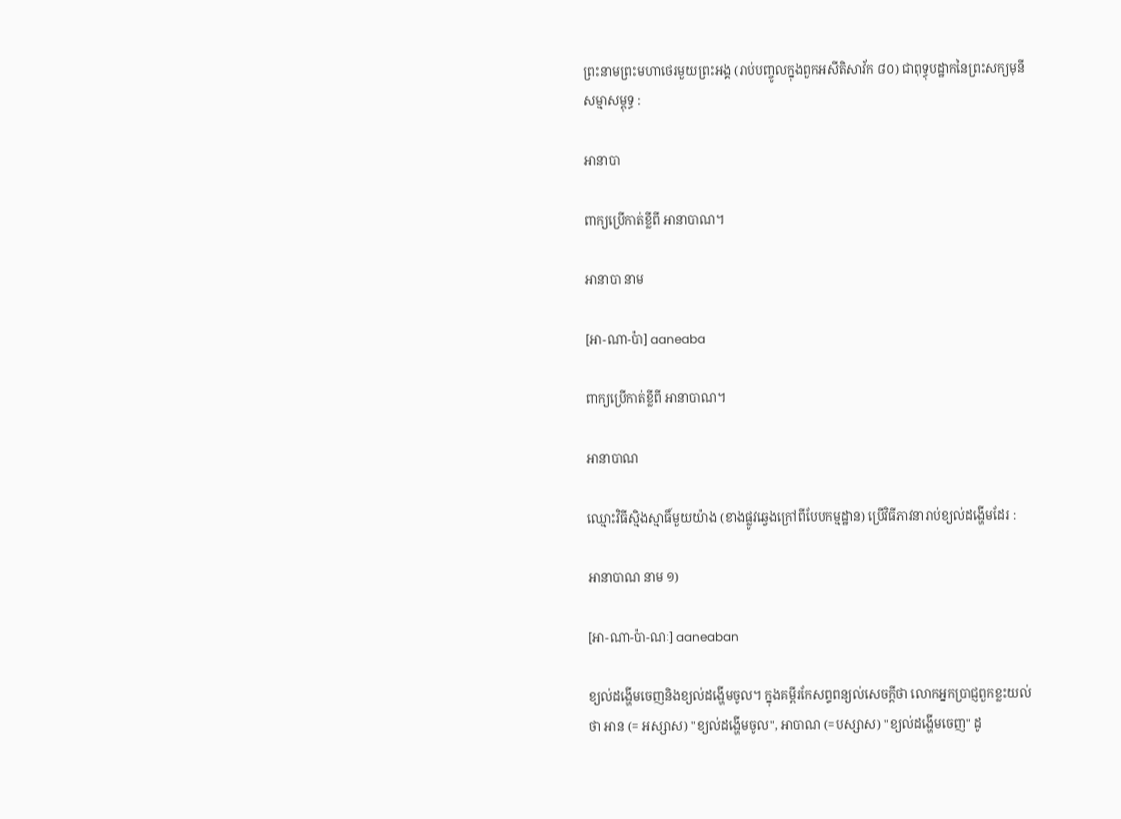ព្រះនាមព្រះមហាថេរមួយព្រះអង្គ (រាប់បញ្ចូលក្នុងពួកអសីតិសាវ័ក ៨០) ជាពុទ្ធុបដ្ឋាកនៃព្រះសក្យមុនីសម្មាសម្ពុទ្ធ :

អានាបា

ពាក្យប្រើកាត់ខ្លីពី អានាបាណ។

អានាបា នាម

[អា-ណា-ប៉ា] aaneaba

ពាក្យប្រើកាត់ខ្លីពី អានាបាណ។

អានាបាណ

ឈ្មោះវិធីស្មិងស្មាធិ៍មួយយ៉ាង (ខាងផ្លូវឆ្វេងក្រៅពីបែបកម្មដ្ឋាន) ប្រើវិធីភាវនារាប់ខ្យល់ដង្ហើមដែរ :

អានាបាណ នាម ១)

[អា-ណា-ប៉ា-ណៈ] aaneaban

ខ្យល់ដង្ហើមចេញនិងខ្យល់ដង្ហើមចូល។ ក្នុងគម្ពីរកែសព្ទពន្យល់សេចក្ដីថា លោកអ្នកប្រាជ្ញពួកខ្លះយល់ថា អាន (= អស្សាស) "ខ្យល់ដង្ហើមចូល", អាបាណ (=បស្សាស) "ខ្យល់ដង្ហើមចេញ" ដូ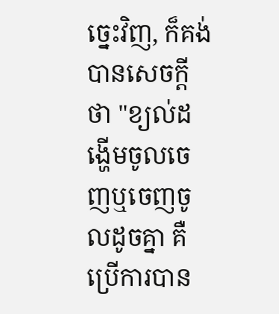ច្នេះវិញ, ក៏គង់បានសេចក្ដីថា "ខ្យល់ដង្ហើមចូលចេញឬចេញចូលដូចគ្នា គឺប្រើការបាន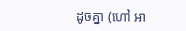ដូចគ្នា (ហៅ អា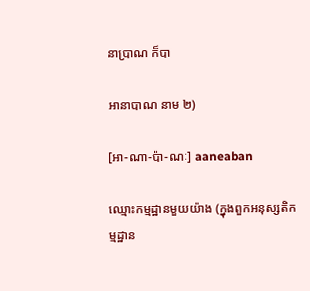នាប្រាណ ក៏បា

អានាបាណ នាម ២)

[អា-ណា-ប៉ា-ណៈ] aaneaban

ឈ្មោះកម្មដ្ឋានមួយយ៉ាង (ក្នុងពួកអនុស្សតិកម្មដ្ឋាន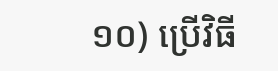១០) ប្រើវិធី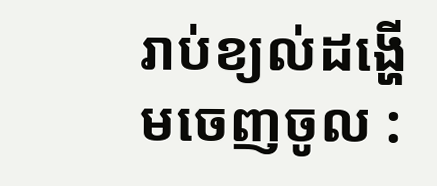រាប់ខ្យល់ដង្ហើមចេញចូល :